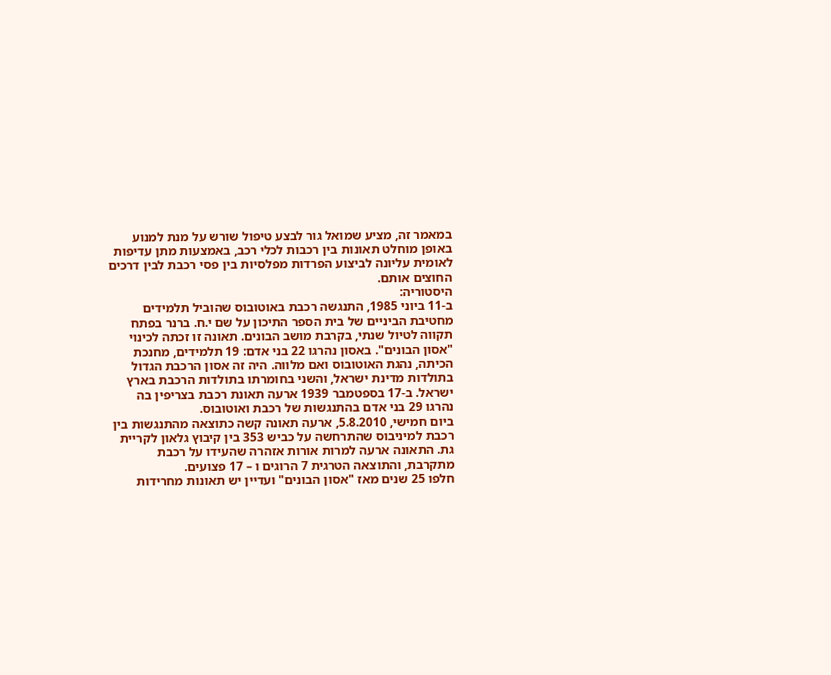במאמר זה, מציע שמואל גור לבצע טיפול שורש על מנת למנוע באופן מוחלט תאונות בין רכבות לכלי רכב, באמצעות מתן עדיפות לאומית עליונה לביצוע הפרדות מפלסיות בין פסי רכבת לבין דרכים החוצים אותם.
היסטוריה:
ב-11 ביוני 1985, התנגשה רכבת באוטובוס שהוביל תלמידים מחטיבת הביניים של בית הספר התיכון על שם י.ח. ברנר בפתח תקווה לטיול שנתי, בקרבת מושב הבונים. תאונה זו זכתה לכינוי "אסון הבונים". באסון נהרגו 22 בני אדם: 19 תלמידים, מחנכת הכיתה, נהגת האוטובוס ואם מלווה. היה זה אסון הרכבת הגדול בתולדות מדינת ישראל, והשני בחומרתו בתולדות הרכבת בארץ ישראל. ב-17 בספטמבר 1939 ארעה תאונת רכבת בצריפין בה נהרגו 29 בני אדם בהתנגשות של רכבת ואוטובוס.
ביום חמישי, 5.8.2010, ארעה תאונה קשה כתוצאה מהתנגשות בין רכבת למיניבוס שהתרחשה על כביש 353 בין קיבוץ גלאון לקריית גת. התאונה ארעה למרות אורות אזהרה שהעידו על רכבת מתקרבת, והתוצאה הטרגית 7 הרוגים ו – 17 פצועים.
חלפו 25 שנים מאז "אסון הבונים" ועדיין יש תאונות מחרידות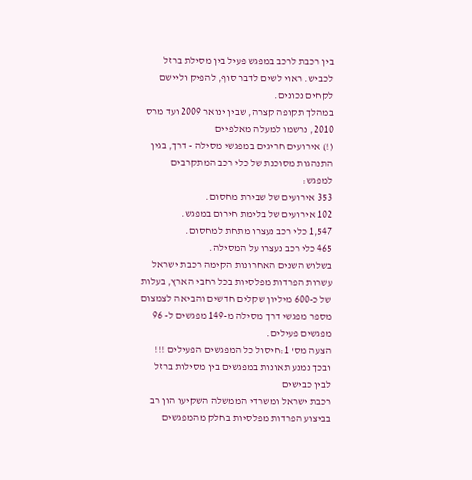בין רכבת לרכב במפגש פעיל בין מסילת ברזל לכביש. ראוי לשים לדבר סוף, להפיק וליישם לקחים נכונים.
במהלך תקופה קצרה, שבין ינואר 2009 ועד מרס 2010, נרשמו למעלה מאלפיים
(!) אירועים חריגים במפגשי מסילה - דרך, בגין התנהגות מסוכנת של כלי רכב המתקרבים למפגש:
353 אירועים של שבירת מחסום.
102 אירועים של בלימת חירום במפגש.
1,547 כלי רכב נעצרו מתחת למחסום.
465 כלי רכב נעצרו על המסילה.
בשלוש השנים האחרונות הקימה רכבת ישראל עשרות הפרדות מפלסיות בכל רחבי הארץ, בעלות של כ-600 מיליון שקלים חדשים והביאה לצמצום מספר מפגשי דרך מסילה מ-149 מפגשים ל- 96 מפגשים פעילים.
הצעה מס' 1:חיסול כל המפגשים הפעילים !!!
ובכך נמנע תאונות במפגשים בין מסילות ברזל לבין כבישים
רכבת ישראל ומשרדי הממשלה השקיעו הון רב בביצוע הפרדות מפלסיות בחלק מהמפגשים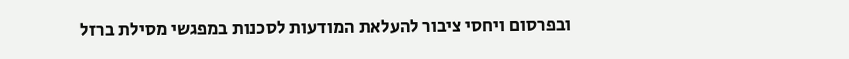ובפרסום ויחסי ציבור להעלאת המודעות לסכנות במפגשי מסילת ברזל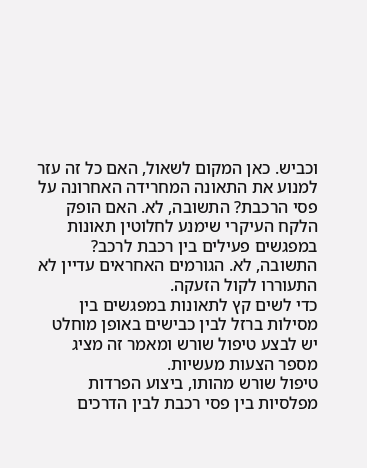וכביש. כאן המקום לשאול, האם כל זה עזר למנוע את התאונה המחרידה האחרונה על פסי הרכבת? התשובה, לא. האם הופק הלקח העיקרי שימנע לחלוטין תאונות במפגשים פעילים בין רכבת לרכב? התשובה, לא. הגורמים האחראים עדיין לא התעוררו לקול הזעקה.
כדי לשים קץ לתאונות במפגשים בין מסילות ברזל לבין כבישים באופן מוחלט יש לבצע טיפול שורש ומאמר זה מציג מספר הצעות מעשיות.
טיפול שורש מהותו, ביצוע הפרדות מפלסיות בין פסי רכבת לבין הדרכים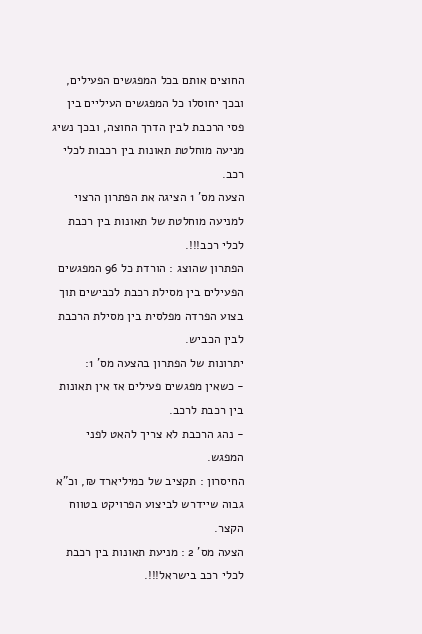החוצים אותם בכל המפגשים הפעילים, ובכך יחוסלו כל המפגשים העיליים בין פסי הרכבת לבין הדרך החוצה, ובכך נשיג מניעה מוחלטת תאונות בין רכבות לכלי רכב.
הצעה מס' 1 הציגה את הפתרון הרצוי למניעה מוחלטת של תאונות בין רכבת לכלי רכב!!!.
הפתרון שהוצג : הורדת כל 96 המפגשים הפעילים בין מסילת רכבת לכבישים תוך בצוע הפרדה מפלסית בין מסילת הרכבת לבין הכביש.
יתרונות של הפתרון בהצעה מס' 1:
- כשאין מפגשים פעילים אז אין תאונות בין רכבת לרכב.
- נהג הרכבת לא צריך להאט לפני המפגש.
החיסרון : תקציב של כמיליארד ₪, וכ"א גבוה שיידרש לביצוע הפרויקט בטווח הקצר.
הצעה מס' 2 : מניעת תאונות בין רכבת לכלי רכב בישראל!!!.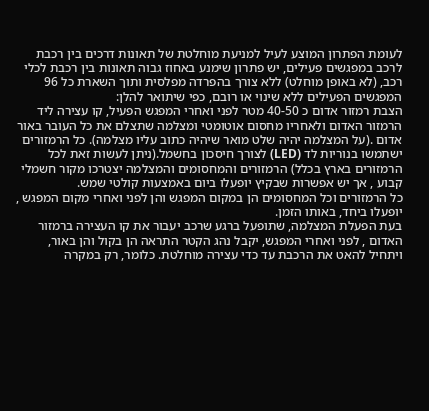לעומת הפתרון המוצע לעיל למניעת מוחלטת של תאונות דרכים בין רכבת לרכב במפגשים פעילים, יש פתרון שימנע באחוז גבוה תאונות בין רכבת לכלי רכב, (לא באופן מוחלט) ללא צורך בהפרדה מפלסית ותוך השארת כל 96 המפגשים הפעילים ללא שינוי או רובם, כפי שיתואר להלן:
הצבת רמזור אדום כ 40-50 מטר לפני ואחרי המפגש הפעיל, קו עצירה ליד הרמזור האדום ולאחריו מחסום אוטומטי ומצלמה שתצלם את כל העובר באור אדום .(על המצלמה יהיה שלט מואר שיהיה כתוב עליו מצלמה). כל הרמזורים ישתמשו בנוריות לד (LED) לצורך חיסכון בחשמל.(ניתן לעשות זאת לכל הרמזורים בארץ בכלל) הרמזורים והמחסומים והמצלמה יצטרכו מקור חשמלי קבוע , אך יש אפשרות שבקיץ יופעלו ביום באמצעות קולטי שמש.
כל הרמזורים וכל המחסומים הן במקום המפגש והן לפני ואחרי מקום המפגש , יופעלו ביחד, באותו הזמן.
בעת הפעלת המצלמה, שתופעל ברגע שרכב יעבור את קו העצירה ברמזור האדום , לפני ואחרי המפגש, יקבל נהג הקטר התראה הן בקול והן באור, ויתחיל להאט את הרכבת עד כדי עצירה מוחלטת. כלומר, רק במקרה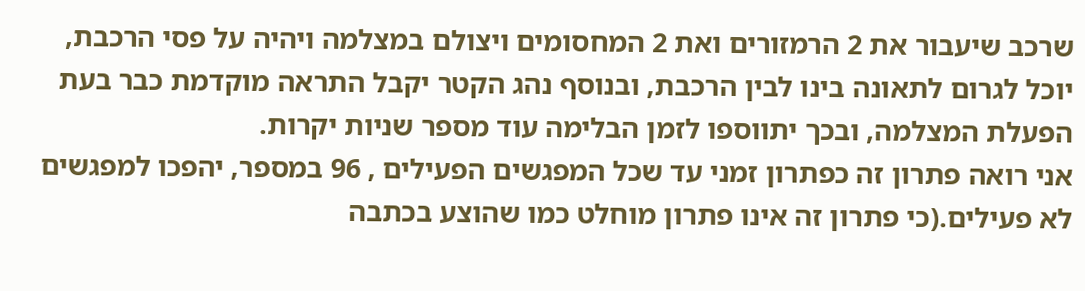שרכב שיעבור את 2 הרמזורים ואת 2 המחסומים ויצולם במצלמה ויהיה על פסי הרכבת, יוכל לגרום לתאונה בינו לבין הרכבת, ובנוסף נהג הקטר יקבל התראה מוקדמת כבר בעת הפעלת המצלמה, ובכך יתווספו לזמן הבלימה עוד מספר שניות יקרות.
אני רואה פתרון זה כפתרון זמני עד שכל המפגשים הפעילים , 96 במספר, יהפכו למפגשים לא פעילים.(כי פתרון זה אינו פתרון מוחלט כמו שהוצע בכתבה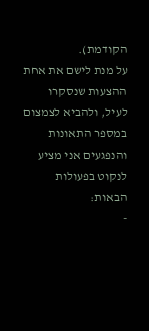הקודמת).
על מנת לישם את אחת ההצעות שנסקרו לעיל, ולהביא לצמצום במספר התאונות והנפגעים אני מציע לנקוט בפעולות הבאות:
-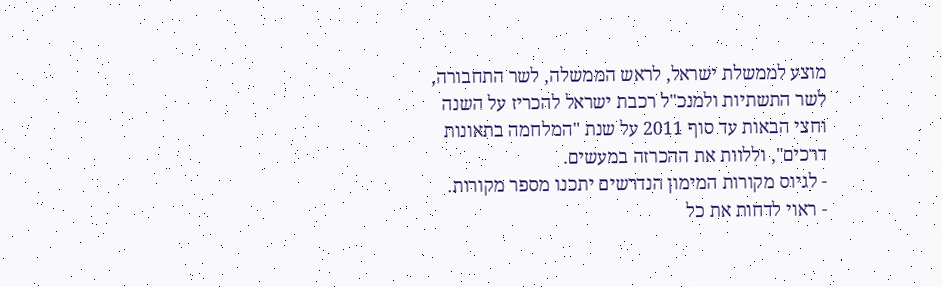מוצע לממשלת ישראל, לראש הממשלה, לשר התחבורה, לשר התשתיות ולמנכ"ל רכבת ישראל להכריז על השנה וחצי הבאות עד סוף 2011 על שנת "המלחמה בתאונות דרכים", וללוות את ההכרזה במעשים.
- לגיוס מקורות המימון הנדרשים יתכנו מספר מקורות.
- ראוי לדחות את כל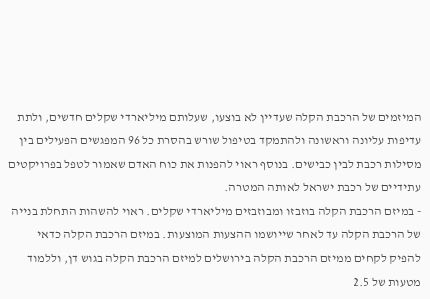המיזמים של הרכבת הקלה שעדיין לא בוצעו, שעלותם מיליארדי שקלים חדשים, ולתת עדיפות עליונה וראשונה ולהתמקד בטיפול שורש בהסרת כל 96 המפגשים הפעילים בין מסילות רכבת לבין כבישים. בנוסף ראוי להפנות את כוח האדם שאמור לטפל בפרויקטים עתידיים של רכבת ישראל לאותה המטרה.
- במיזם הרכבת הקלה בוזבזו ומבוזבזים מיליארדי שקלים. ראוי להשהות התחלת בנייה של הרכבת הקלה עד לאחר שייושמו ההצעות המוצעות. במיזם הרכבת הקלה כדאי להפיק לקחים ממיזם הרכבת הקלה בירושלים למיזם הרכבת הקלה בגוש דן, וללמוד מטעות של 2.5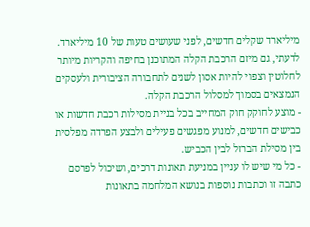מיליארד שקלים חדשים, לפני שעושים טעות של 10 מיליארד. לדעתי, גם מיזם הרכבת הקלה המתוכנן בחיפה והקריות מיותר לחלוטין וצפוי להיות אסון לשנים לתחבורה הציבורית ולעסקים הנמצאים בסמוך למסלול הרכבת הקלה.
- מוצע לחוקק חוק המחייב בכל בניית מסילות רכבת חדשות או כבישים חדשים, למנוע מפגשים פעילים ולבצע הפרדה מפלסית בין מסילת הברזל לבין הכביש.
- כל מי שיש לו עניין במניעת תאונות דרכים, ושיכול לפרסם כתבה זו וכתבות נוספות בנושא המלחמה בתאונות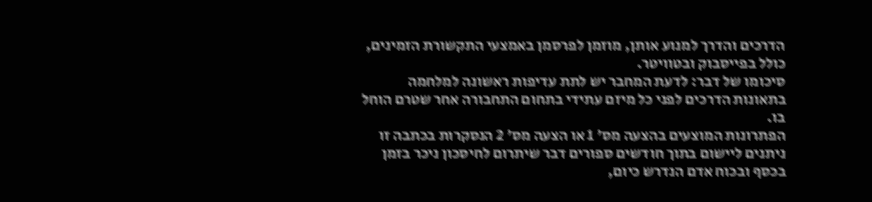הדרכים והדרך למנוע אותן, מוזמן לפרסמן באמצעי התקשורת הזמינים, כולל בפייסבוק ובטוויטר.
סיכומו של דבר: לדעת המחבר יש לתת עדיפות ראשונה למלחמה בתאונות הדרכים לפני כל מיזם עתידי בתחום התחבורה אחר שטרם הוחל בו.
הפתרונות המוצעים בהצעה מס' 1 או הצעה מס' 2 הנסקרות בכתבה זו ניתנים ליישום בתוך חודשים ספורים דבר שיתרום לחיסכון ניכר בזמן בכסף ובכוח אדם הנדרש כיום,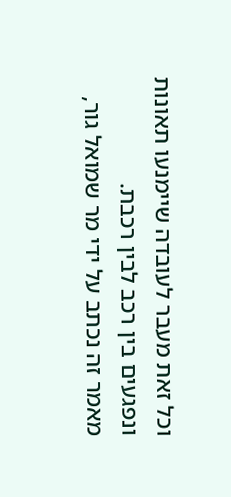וכל זאת מעבר לעובדה שיימנעו תאונות ונפגעים בין רכב לבין רכבת.
מאמר זה נכתב על ידי מר שמואל גור,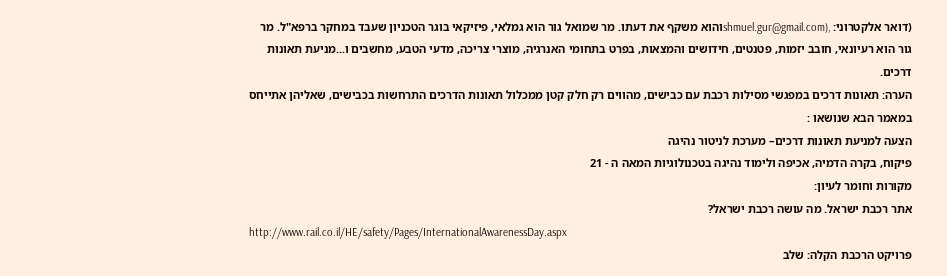(דואר אלקטרוני: ,(shmuel.gur@gmail.comוהוא משקף את דעתו. מר שמואל גור הוא גמלאי, פיזיקאי בוגר הטכניון שעבד במחקר ברפא"ל. מר גור הוא רעיונאי, חובב יזמות, פטנטים, חידושים והמצאות, בפרט בתחומי האנרגיה, מוצרי צריכה, מדעי הטבע, מחשבים ו...מניעת תאונות דרכים.
הערה: תאונות דרכים במפגשי מסילות רכבת עם כבישים, מהווים רק חלק קטן ממכלול תאונות הדרכים התרחשות בכבישים, שאליהן אתייחס במאמר הבא שנושאו :
הצעה למניעת תאונות דרכים– מערכת לניטור נהיגה
פיקוח, בקרה הדמיה, אכיפה ולימוד נהיגה בטכנולוגיות המאה ה - 21
מקורות וחומר לעיון:
אתר רכבת ישראל. מה עושה רכבת ישראל?
http://www.rail.co.il/HE/safety/Pages/InternationalAwarenessDay.aspx
פרויקט הרכבת הקלה: שלב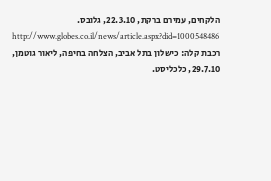הלקחים, עמירם ברקת, 22.3.10, גלובס.
http://www.globes.co.il/news/article.aspx?did=1000548486
רכבת קלה: כישלון בתל אביב, הצלחה בחיפה, ליאור גוטמן, 29.7.10, כלכליסט.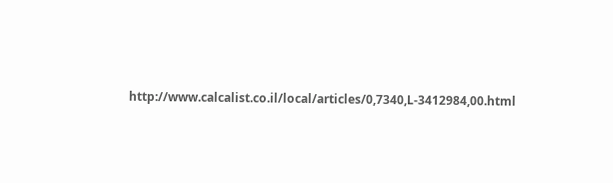http://www.calcalist.co.il/local/articles/0,7340,L-3412984,00.html